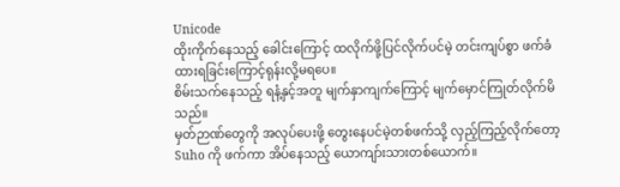Unicode
ထိုးကိုက်နေသည့် ခေါင်းကြောင့် ထလိုက်ဖို့ပြင်လိုက်ပင်မဲ့ တင်းကျပ်စွာ ဖက်ခံထားရခြင်းကြောင့်ရုန်းလို့မရပေ။
စိမ်းသက်နေသည့် ရနံ့နှင့်အတူ မျက်နှာကျက်ကြောင့် မျက်မှောင်ကြုတ်လိုက်မိသည်။
မှတ်ဉာဏ်တွေကို အလုပ်ပေးဖို့ တွေးနေပင်မဲ့တစ်ဖက်သို့ လှည့်ကြည့်လိုက်တော့ Suho ကို ဖက်ကာ အိပ်နေသည့် ယောကျာ်းသားတစ်ယောက်။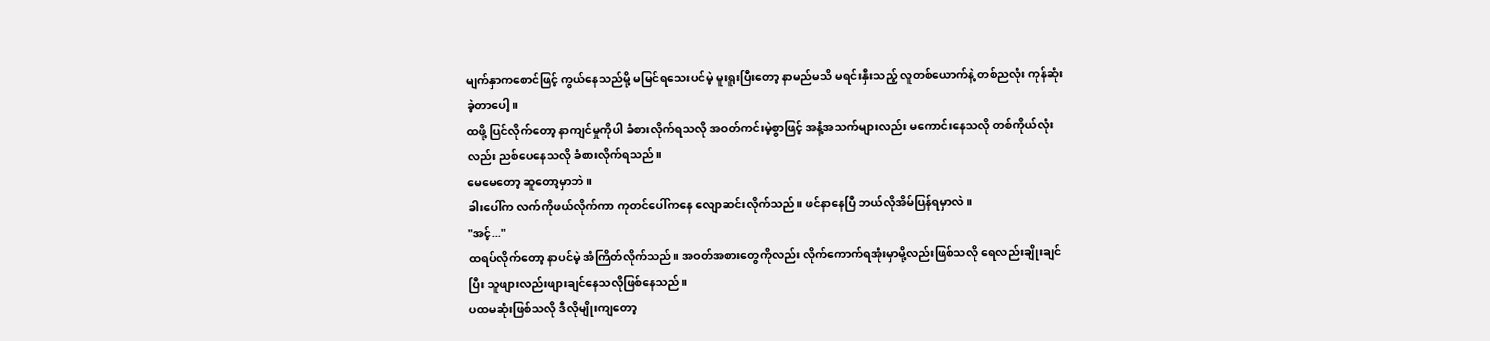မျက်နှာကစောင်ဖြင့် ကွယ်နေသည်မို့ မမြင်ရသေးပင်မဲ့ မူးရူးပြီးတော့ နာမည်မသိ မရင်းနှီးသည့် လူတစ်ယောက်နဲ့ တစ်ညလုံး ကုန်ဆုံးခဲ့တာပေါ့။
ထဖို့ ပြင်လိုက်တော့ နာကျင်မှုကိုပါ ခံစားလိုက်ရသလို အဝတ်ကင်းမဲ့စွာဖြင့် အနံ့အသက်များလည်း မကောင်းနေသလို တစ်ကိုယ်လုံးလည်း ညစ်ပေနေသလို ခံစားလိုက်ရသည်။
မေမေတော့ ဆူတော့မှာဘဲ။
ခါးပေါ်က လက်ကိုဖယ်လိုက်ကာ ကုတင်ပေါ်ကနေ လျောဆင်းလိုက်သည်။ ဖင်နာနေပြီ ဘယ်လိုအိမ်ပြန်ရမှာလဲ။
"အင့်..."
ထရပ်လိုက်တော့ နာပင်မဲ့ အံကြိတ်လိုက်သည်။ အဝတ်အစားတွေကိုလည်း လိုက်ကောက်ရအုံးမှာမို့လည်းဖြစ်သလို ရေလည်းချိုးချင်ပြီး သူဖျားလည်းဖျားချင်နေသလိုဖြစ်နေသည်။
ပထမဆုံးဖြစ်သလို ဒီလိုမျိုးကျတော့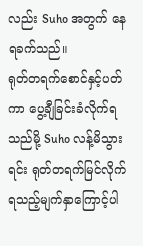လည်း Suho အတွက် နေရခက်သည်။
ရုတ်တရက်စောင်နှင့်ပတ်ကာ ပွေ့ချီခြင်းခံလိုက်ရသည်မို့ Suho လန့်မိသွားရင်း ရုတ်တရက်မြင်လိုက်ရသည့်မျက်နှာကြောင့်ပါ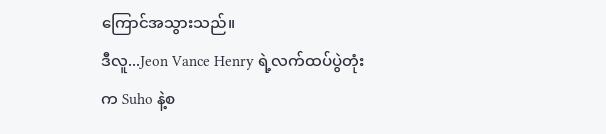ကြောင်အသွားသည်။
ဒီလူ...Jeon Vance Henry ရဲ့လက်ထပ်ပွဲတုံးက Suho နဲ့စ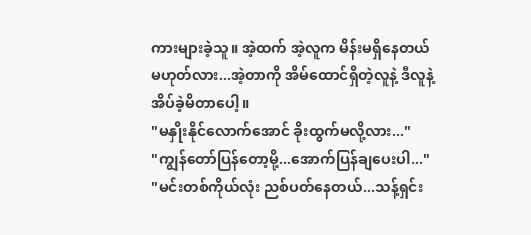ကားများခဲ့သူ။ အဲ့ထက် အဲ့လူက မိန်းမရှိနေတယ်မဟုတ်လား...အဲ့တာကို အိမ်ထောင်ရှိတဲ့လူနဲ့ ဒီလူနဲ့ အိပ်ခဲ့မိတာပေါ့။
"မနှိုးနိုင်လောက်အောင် ခိုးထွက်မလို့လား..."
"ကျွန်တော်ပြန်တော့မို့...အောက်ပြန်ချပေးပါ..."
"မင်းတစ်ကိုယ်လုံး ညစ်ပတ်နေတယ်...သန့်ရှင်း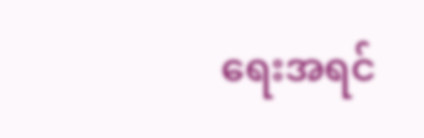ရေးအရင်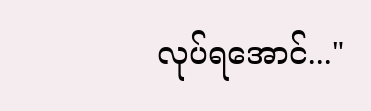လုပ်ရအောင်..."